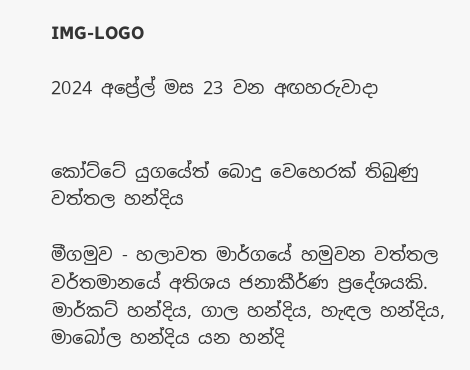IMG-LOGO

2024 අප්‍රේල් මස 23 වන අඟහරුවාදා


කෝට්ටේ යුගයේත් බොදු වෙහෙරක් තිබුණු වත්තල හන්දිය

මීගමුව - හලාවත මාර්ගයේ හමුවන වත්තල වර්තමානයේ අතිශය ජනාකීර්ණ ප්‍රදේශයකි. මාර්කට් හන්දිය, ගාල හන්දිය, හැඳල හන්දිය, මාබෝල හන්දිය යන හන්දි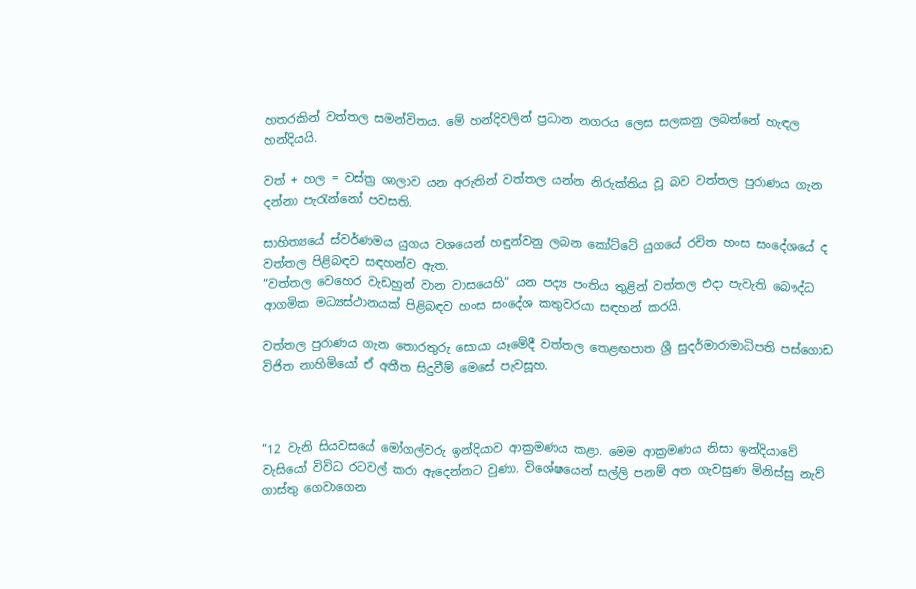හතරකින් වත්තල සමන්විතය. මේ හන්දිවලින් ප්‍රධාන නගරය ලෙස සලකනු ලබන්නේ හැඳල හන්දියයි.

වත් + හල = වස්ත්‍ර ශාලාව යන අරුතින් වත්තල යන්න නිරුක්තිය වූ බව වත්තල පුරාණය ගැන දන්නා පැරැන්නෝ පවසති.

සාහිත්‍යයේ ස්වර්ණමය යුගය වශයෙන් හඳුන්වනු ලබන කෝට්ටේ යුගයේ රචිත හංස සංදේශයේ ද වත්තල පිළිබඳව සඳහන්ව ඇත.
“වත්තල වෙහෙර වැඩහුන් වාන වාසයෙහි” යන පද්‍ය පංතිය තුළින් වත්තල එදා පැවැති බෞද්ධ ආගමික මධ්‍යස්ථානයක් පිළිබඳව හංස සංදේශ කතුවරයා සඳහන් කරයි.

වත්තල පුරාණය ගැන තොරතුරු සොයා යෑමේදී වත්තල තෙළඟපාත ශ්‍රී සුදර්මාරාමාධිපති පස්ගොඩ විජිත නාහිමියෝ ඒ අතීත සිදුවීම් මෙසේ පැවසූහ.



“12 වැනි සියවසයේ මෝගල්වරු ඉන්දියාව ආක්‍රමණය කළා. මෙම ආක්‍රමණය නිසා ඉන්දියාවේ වැසියෝ විවිධ රටවල් කරා ඇදෙන්නට වුණා. විශේෂයෙන් සල්ලි පනම් අත ගැවසුණ මිනිස්සු නැව් ගාස්තු ගෙවාගෙන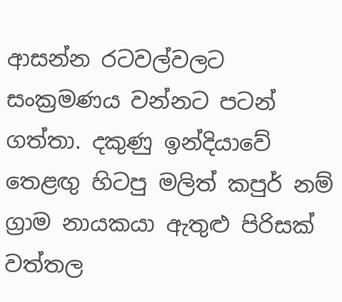ආසන්න රටවල්වලට සංක්‍රමණය වන්නට පටන් ගත්තා. දකුණු ඉන්දියාවේ තෙළඟු හිටපු මලිත් කපුර් නම් ග්‍රාම නායකයා ඇතුළු පිරිසක් වත්තල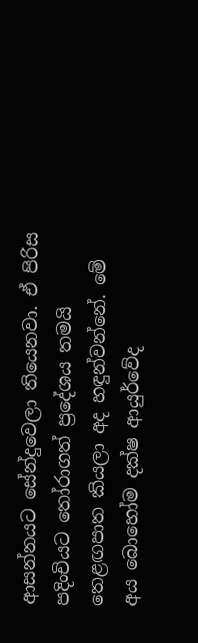ආසන්නයට සේන්දුවෙලා තියෙනවා. ඒ පිරිස පදිංචියට තෝරාගත් ප්‍රදේශය තමයි තෙළඟපාත කියලා අද හඳුන්වන්නේ. මේ අය බොහෝම දක්ෂ ආයුර්වේද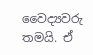වෛද්‍යවරු තමයි. ඒ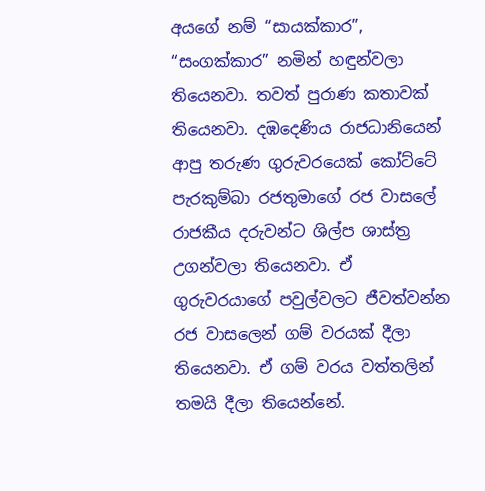අයගේ නම් “සායක්කාර”, “සංගක්කාර” නමින් හඳුන්වලා තියෙනවා. තවත් පුරා‌ණ කතාවක් තියෙනවා. දඹදෙණිය රාජධානියෙන් ආපු තරුණ ගුරුවරයෙක් කෝට්ටේ පැරකුම්බා රජතුමාගේ රජ වාසලේ රාජකීය දරුවන්ට ශිල්ප ශාස්ත්‍ර උගන්වලා තියෙනවා. ඒ ගුරුවරයාගේ පවුල්වලට ජීවත්වන්න රජ වාසලෙන් ගම් වරයක් දීලා තියෙනවා. ඒ ගම් වරය වත්තලින් තමයි දීලා තියෙන්නේ.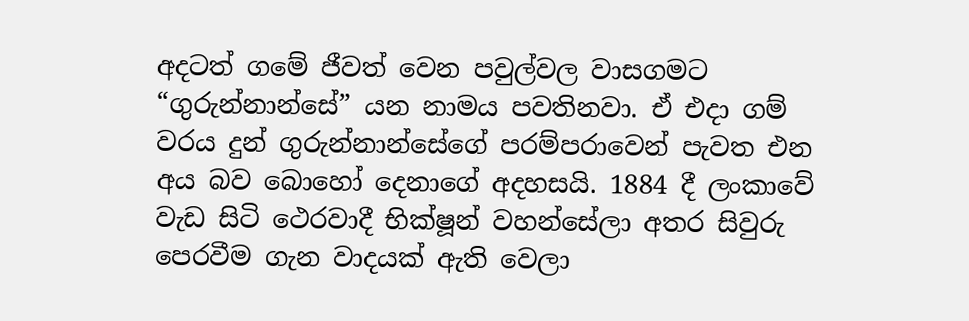අදටත් ගමේ ජීවත් වෙන පවුල්වල වාසගමට “ගුරුන්නාන්සේ” යන නාමය පවතිනවා. ඒ එදා ගම් වරය දුන් ගුරුන්නාන්සේගේ පරම්පරාවෙන් පැවත එන අය බව බොහෝ දෙනාගේ අදහසයි. 1884 දී ලංකාවේ වැඩ සිටි ථෙරවාදී භික්ෂූන් වහන්සේලා අතර සිවුරු පෙරවීම ගැන වාදයක් ඇති වෙලා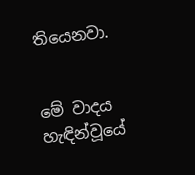තියෙනවා.


මේ වාදය හැඳින්වූයේ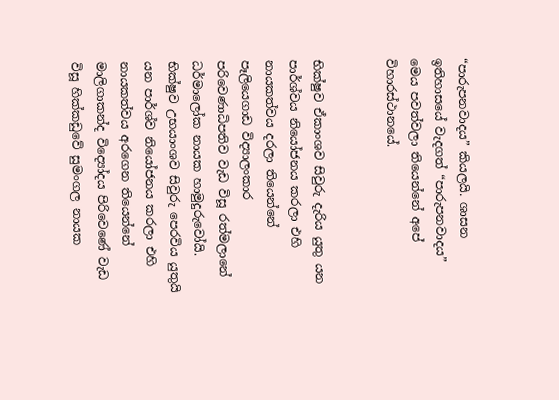“පාරුපනවාදය” කියලයි. ශාසන ඉතිහාසයේ වැදගත් “පාරුපනවාදය” මෙය පවත්වලා තියෙන්නේ අපේ විහාරස්ථානයේ.


භික්ෂුව ඒකාංශව සිවුරු දැරිය යුතු යන පාර්ශ්වය නියෝජනය කරලා එහි නායකත්වය දරලා තියෙන්නේ පෑලියෙගාඩ විද්‍යාලංකාර පරිවෙණාධිපතිව වැඩ විසූ රත්මලානේ ධර්මාලෝක නායක හාමුදුරුවෝයි. භික්ෂුව උභයාංශව සිවුරු පෙරවිය යුතුයි යන පාර්ශ්ව නියෝජනය කරලා එහි නායකත්වය අරගෙන තියෙන්නේ මාලිගාකන්ද විද්‍යෝදය පිරිවෙණේ වැඩ විසූ හික්කඩුවේ සුමංගල නායක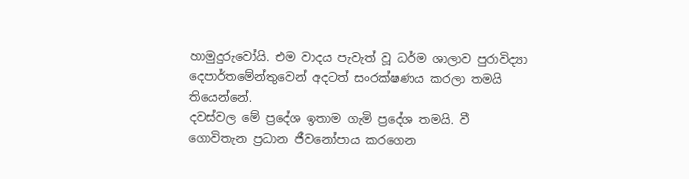හාමුදුරුවෝයි. එම වාදය පැවැත් වූ ධර්ම ශාලාව පුරාවිද්‍යා දෙපාර්තමේන්තුවෙන් අදටත් සංරක්ෂණය කරලා තමයි තියෙන්නේ.
දවස්වල මේ ප්‍රදේශ ඉතාම ගැමි ප්‍රදේශ තමයි. වී ගොවිතැන ප්‍රධාන ජීවනෝපාය කරගෙන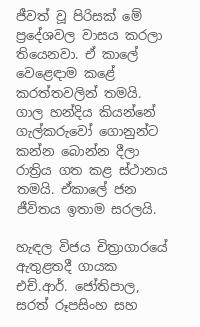ජීවත් වූ පිරිසක් මේ ප්‍රදේශවල වාසය කරලා තියෙනවා. ඒ කාලේ වෙළෙඳාම කළේ කරත්තවලින් තමයි. ගාල හන්දිය කියන්නේ ගැල්කරුවෝ ගොනුන්ට කන්න බොන්න දීලා රාත්‍රිය ගත කළ ස්ථානය තමයි. ඒකාලේ ජන ජීවිතය ඉතාම සරලයි.

හැඳල විජය චිත්‍රාගාරයේ ඇතුළතදී ගායක එච්.ආර්. ජෝතිපාල, සරත් රූපසිංහ සහ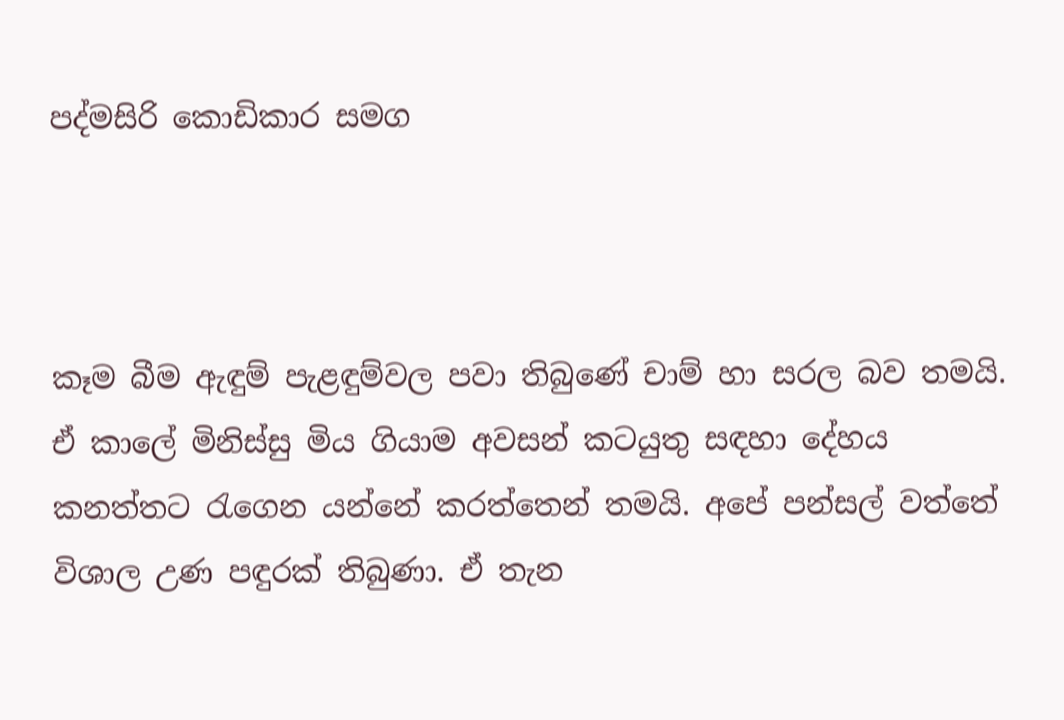පද්මසිරි කොඩිකාර සමග



කෑම බීම ඇඳුම් පැළඳුම්වල පවා තිබුණේ චාම් හා සරල බව තමයි. ඒ කාලේ මිනිස්සු මිය ගියාම අවසන් කටයුතු සඳහා දේහය කනත්තට රැගෙන යන්නේ කරත්තෙන් තමයි. අපේ පන්සල් වත්තේ විශාල උණ පඳුරක් තිබුණා. ඒ තැන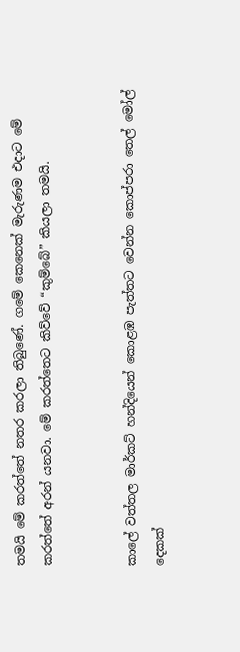තමයි මේ කරත්තේ නතර කරලා තිබුණේ. ගමේ කෙනෙක් මැරුණම එදාට මේ කරත්තේ අරන් යනවා. මේ කරත්තෙට කිව්වේ “කුම්බේ” කියලා තමයි.


කාලේ වත්තල මාර්කට් හන්දියෙන් කොළඹ පැත්තට වෙන්න කොප්පරා තෙල් මෝල් දෙකක්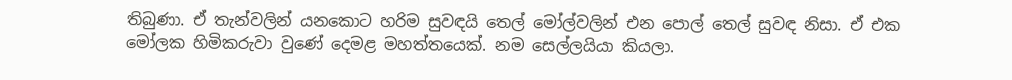තිබුණා. ඒ තැන්වලින් යනකොට හරිම සුවඳයි තෙල් මෝල්වලින් එන පොල් තෙල් සුවඳ නිසා. ඒ එක මෝලක හිමිකරුවා වුණේ දෙමළ මහත්තයෙක්. නම සෙල්ලයියා කියලා.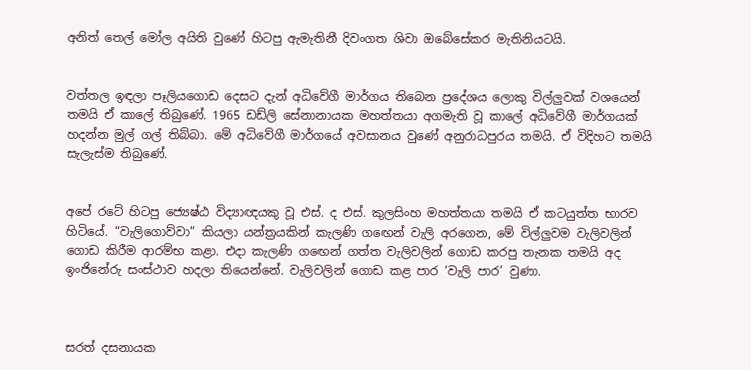අනිත් තෙල් මෝල අයිති වුණේ හිටපු ඇමැතිනී දිවංගත ශිවා ඔබේසේකර මැතිනියටයි.


වත්තල ඉඳලා පෑලියගොඩ දෙසට දැන් අධිවේගී මාර්ගය තිබෙන ප්‍රදේශය ලොකු විල්ලුවක් වශයෙන් තමයි ඒ කාලේ තිබුණේ. 1965 ඩඩ්ලි සේනානායක මහත්තයා අගමැති වූ කාලේ අධිවේගී මාර්ගයක් හදන්න මුල් ගල් තිබ්බා. මේ අධිවේගී මාර්ගයේ අවසානය වුණේ අනුරාධපුරය තමයි. ඒ විදිහට තමයි සැලැස්ම තිබුණේ.


අපේ රටේ හිටපු ජ්‍යෙෂ්‍ඨ විද්‍යාඥයකු වූ එස්. ද එස්. කුලසිංහ මහත්තයා තමයි ඒ කටයුත්ත භාරව හිටියේ. “වැලිගොව්වා” කියලා යන්ත්‍රයකින් කැලණි ගඟෙන් වැලි අරගෙන, මේ විල්ලුවම වැලිවලින් ගොඩ කිරීම ආරම්භ කළා. එදා කැලණි ගඟෙන් ගත්ත වැලිවලින් ගොඩ කරපු තැනක තමයි අද ඉංජිනේරු සංස්ථාව හදලා තියෙන්නේ. වැලිවලින් ගොඩ කළ පාර ‘වැලි පාර’ වුණා.



සරත් දසනායක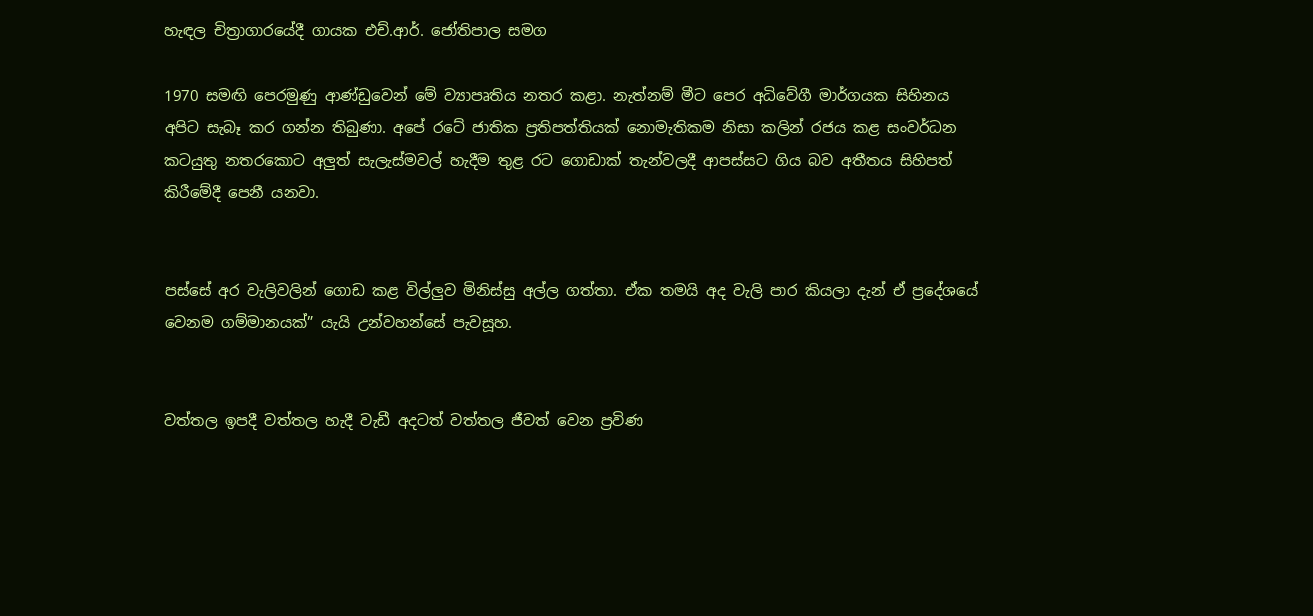හැඳල චිත්‍රාගාරයේදී ගායක එච්.ආර්. ජෝතිපාල සමග

1970 සමඟි පෙරමුණු ආණ්ඩුවෙන් මේ ව්‍යාපෘතිය නතර කළා. නැත්නම් මීට පෙර අධිවේගී මාර්ගයක සිහිනය අපිට සැබෑ කර ගන්න තිබුණා. අපේ රටේ ජාතික ප්‍රතිපත්තියක් නොමැතිකම නිසා කලින් රජය කළ සංවර්ධන කටයුතු නතරකොට අලුත් සැලැස්මවල් හැදීම තුළ රට ගොඩාක් තැන්වලදී ආපස්සට ගිය බව අතීතය සිහිපත් කිරීමේදී පෙනී යනවා.


පස්සේ අර වැලිවලින් ගොඩ කළ විල්ලුව මිනිස්සු අල්ල ගත්තා. ඒක තමයි අද වැලි පාර කියලා දැන් ඒ ප්‍රදේශයේ වෙනම ගම්මානයක්” යැයි උන්වහන්සේ පැවසූහ.


වත්තල ඉපදී වත්තල හැදී වැඩී අදටත් වත්තල ජීවත් වෙන ප්‍රවිණ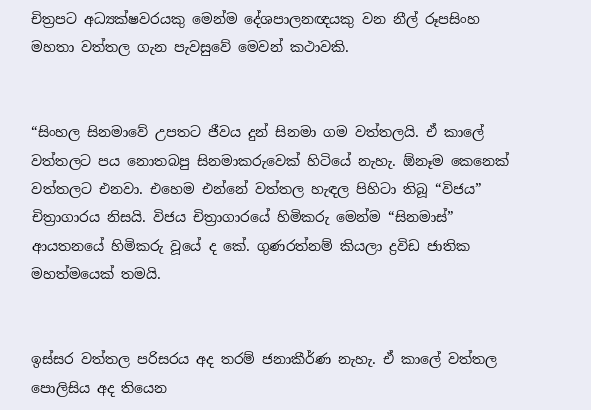චිත්‍රපට අධ්‍යක්ෂවරයකු මෙන්ම දේශපාලනඥයකු වන නීල් රූපසිංහ මහතා වත්තල ගැන පැවසුවේ මෙවන් කථාවකි.


“සිංහල සිනමාවේ උපතට ජීවය දුන් සිනමා ගම වත්තලයි. ඒ කාලේ වත්තලට පය නොතබපු සිනමාකරුවෙක් හිටියේ නැහැ. ඕනෑම කෙනෙක් වත්තලට එනවා. එහෙම එන්නේ වත්තල හැඳල පිහිටා තිබූ “විජය” චිත්‍රාගාරය නිසයි. විජය චිත්‍රාගාරයේ හිමිකරු මෙන්ම “සිනමාස්” ආයතනයේ හිමිකරු වූයේ ද කේ. ගුණරත්නම් කියලා ද්‍රවිඩ ජාතික මහත්මයෙක් තමයි.


ඉස්සර වත්තල පරිසරය අද තරම් ජනාකීර්ණ නැහැ. ඒ කාලේ වත්තල පොලිසිය අද තියෙන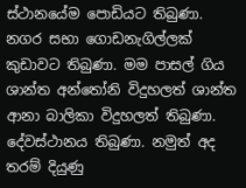ස්ථානයේම පොඩියට තිබුණා. නගර සභා ගොඩනැගිල්ලක් කුඩාවට තිබුණා. මම පාසල් ගිය ශාන්ත අන්තෝනි විදුහලත් ශාන්ත ආනා බාලිකා විදුහලත් තිබුණා. දේවස්ථානය තිබුණා. නමුත් අද තරම් දියුණු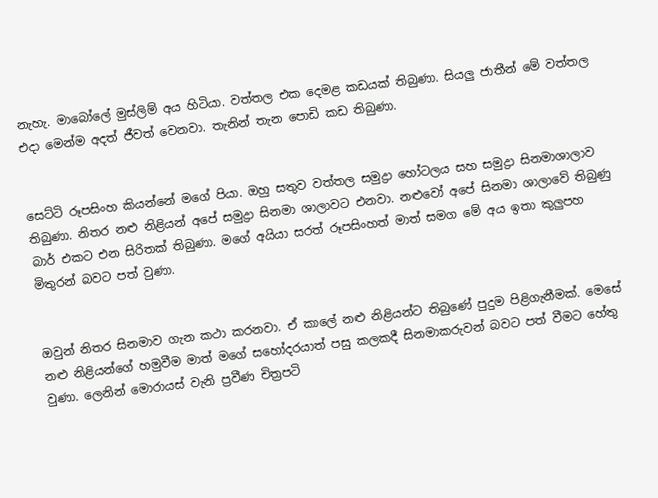නැහැ. මාබෝලේ මුස්ලිම් අය හිටියා. වත්තල එක දෙමළ කඩයක් තිබුණා. සියලු ජාතීන් මේ වත්තල එදා මෙන්ම අදත් ජීවත් වෙනවා. තැනින් තැන පොඩි කඩ තිබුණා.


සෙට්ටි රූපසිංහ කියන්නේ මගේ පියා. ඔහු සතුව වත්තල සමුද්‍රා හෝටලය සහ සමුද්‍රා සිනමාශාලාව තිබුණා. නිතර නළු නිළියන් අපේ සමුද්‍රා සිනමා ශාලාවට එනවා. නළුවෝ අපේ සිනමා ශාලාවේ තිබුණු බාර් එකට එන සිරිතක් තිබුණා. මගේ අයියා සරත් රූපසිංහත් මාත් සමග මේ අය ඉතා කුලුපහ මිතුරන් බවට පත් වුණා.


ඔවුන් නිතර සිනමාව ගැන කථා කරනවා. ඒ කාලේ නළු නිළියන්ට තිබුණේ පුදුම පිළිගැනීමක්. මෙසේ නළු නිළියන්ගේ හමුවීම මාත් මගේ සහෝදරයාත් පසු කලකදී සිනමාකරුවන් බවට පත් වීමට හේතු වුණා. ලෙනින් මොරායස් වැනි ප්‍රවීණ චිත්‍රපටි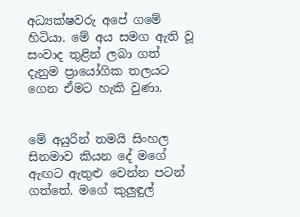අධ්‍යක්ෂවරු අපේ ගමේ හිටියා. මේ අය සමග ඇති වූ සංවාද තුළින් ලබා ගත් දැනුම ප්‍රායෝගික තලයට ගෙන ඒමට හැකි වුණා.


මේ අයුරින් තමයි සිංහල සිනමාව කියන දේ මගේ ඇඟට ඇතුළු වෙන්න පටන් ගත්තේ. මගේ කුලුඳුල්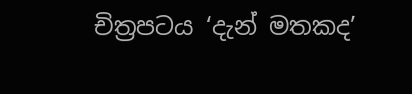චිත්‍රපටය ‘දැන් මතකද’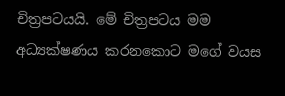චිත්‍රපටයයි. මේ චිත්‍රපටය මම අධ්‍යක්ෂණය කරනකොට මගේ වයස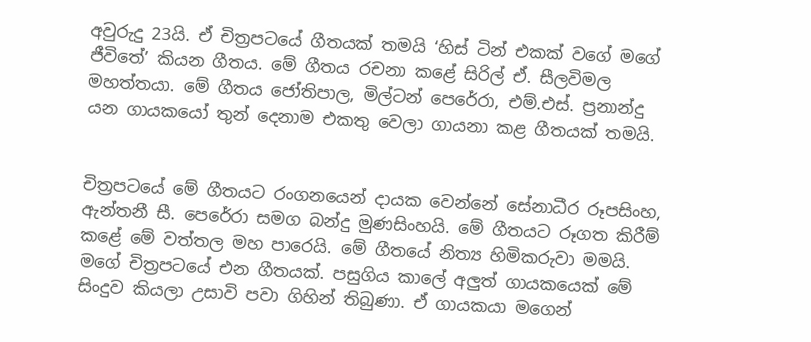අවුරුදු 23යි. ඒ චිත්‍රපටයේ ගීතයක් තමයි ‘හිස් ටින් එකක් වගේ මගේ ජීවිතේ’ කියන ගීතය. මේ ගීතය රචනා කළේ සිරිල් ඒ. සීලවිමල මහත්තයා. මේ ගීතය ජෝතිපාල, මිල්ටන් පෙරේරා, එම්.එස්. ප්‍රනාන්දු යන ගායකයෝ තුන් දෙනාම එකතු වෙලා ගායනා කළ ගීතයක් තමයි.


චිත්‍රපටයේ මේ ගීතයට රංගනයෙන් දායක වෙන්නේ සේනාධීර රූපසිංහ, ඇන්තනී සී. පෙරේරා සමග බන්දු මුණසිංහයි. මේ ගීතයට රූගත කිරීම් කළේ මේ වත්තල මහ පාරෙයි. මේ ගීතයේ නිත්‍ය හිමිකරුවා මමයි. මගේ චිත්‍රපටයේ එන ගීතයක්. පසුගිය කාලේ අලුත් ගායකයෙක් මේ සිංදුව කියලා උසාවි පවා ගිහින් තිබුණා. ඒ ගායකයා මගෙන්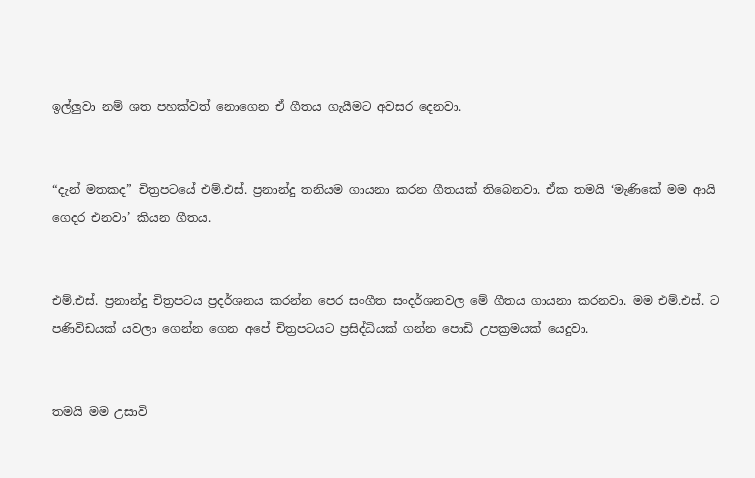ඉල්ලුවා නම් ශත පහක්වත් නොගෙන ඒ ගීතය ගැයීමට අවසර දෙනවා.


“දැන් මතකද” චිත්‍රපටයේ එම්.එස්. ප්‍රනාන්දු තනියම ගායනා කරන ගීතයක් තිබෙනවා. ඒක තමයි ‘මැණිකේ මම ආයි ගෙදර එනවා’ කියන ගීතය.


එම්.එස්. ප්‍රනාන්දු චිත්‍රපටය ප්‍රදර්ශනය කරන්න පෙර සංගීත සංදර්ශනවල මේ ගීතය ගායනා කරනවා. මම එම්.එස්. ට පණිවිඩයක් යවලා ගෙන්න ගෙන අපේ චිත්‍රපටයට ප්‍රසිද්ධියක් ගන්න පොඩි උපක්‍රමයක් යෙදුවා.


තමයි මම උසාවි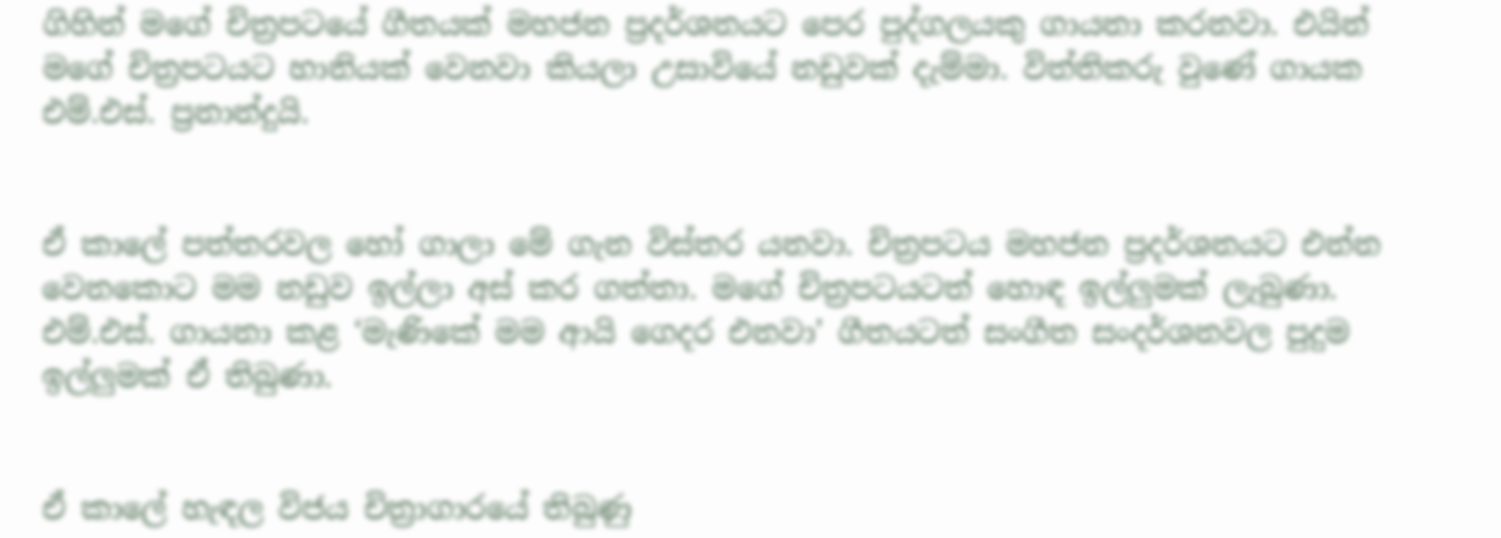ගිහින් මගේ චිත්‍රපටයේ ගීතයක් මහජන ප්‍රදර්ශනයට පෙර පුද්ගලයකු ගායනා කරනවා. එයින් මගේ චිත්‍රපටයට හානියක් වෙනවා කියලා උසාවියේ නඩුවක් දැම්මා. විත්තිකරු වුණේ ගායක එම්.එස්. ප්‍රනාන්දුයි.


ඒ කාලේ පත්තරවල හෝ ගාලා මේ ගැන විස්තර යනවා. චිත්‍රපටය මහජන ප්‍රදර්ශනයට එන්න වෙනකොට මම නඩුව ඉල්ලා අස් කර ගත්තා. මගේ චිත්‍රපටයටත් හොඳ ඉල්ලුමක් ලැබුණා. එම්.එස්. ගායනා කළ ‘මැණිකේ මම ආයි ගෙදර එනවා’ ගීතයටත් සංගීත සංදර්ශනවල පුදුම ඉල්ලුමක් ඒ තිබුණා.


ඒ කාලේ හැඳල විජය චිත්‍රාගාරයේ තිබුණු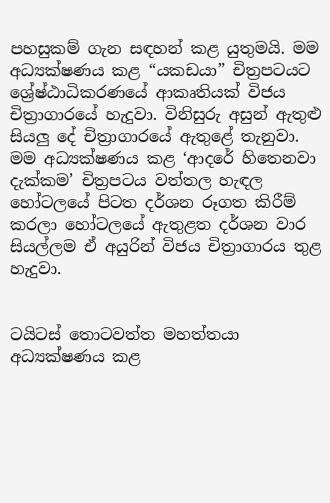පහසුකම් ගැන සඳහන් කළ යුතුමයි. මම අධ්‍යක්ෂණය කළ “යකඩයා” චිත්‍රපටයට ශ්‍රේෂ්ඨාධිකරණයේ ආකෘතියක් විජය චිත්‍රාගාරයේ හැදුවා. විනිසුරු අසුන් ඇතුළු සියලු දේ චිත්‍රාගාරයේ ඇතුළේ තැනුවා. මම අධ්‍යක්ෂණය කළ ‘ආදරේ හිතෙනවා දැක්කම’ චිත්‍රපටය වත්තල හැඳල හෝටලයේ පිටත දර්ශන රූගත කිරීම් කරලා හෝටලයේ ඇතුළත දර්ශන වාර සියල්ලම ඒ අයුරින් විජය චිත්‍රාගාරය තුළ හැදුවා.


ටයිටස් තොටවත්ත මහත්තයා අධ්‍යක්ෂණය කළ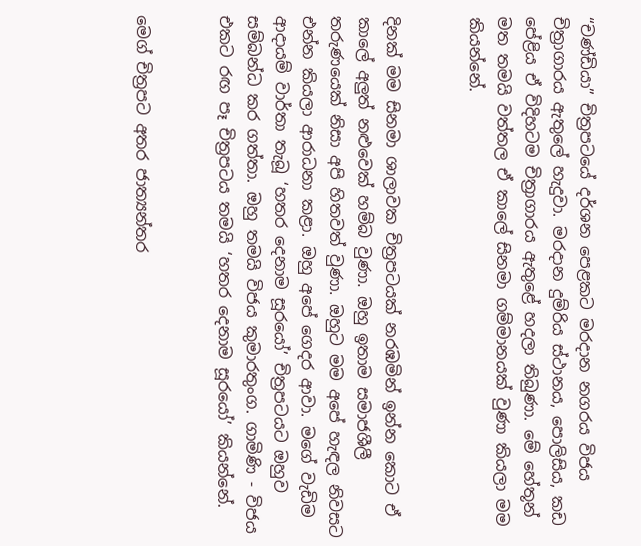“චණ්ඩියා” චිත්‍රපටයේ දර්ශන පෙළකට මරදාන නගරය විජය චිත්‍රාගාරය ඇතුලේ හැදුවා. මරදාන දුම්රිය ස්ථානය, පොලිසිය, කඩ පේළිය ඒ විදිහටම චිත්‍රාගාරය ඇතුළේ හදලා තිබුණා. මේ හේතූන් මත තමයි වත්තල ඒ කාලේ සිනමා ගම්මානයක් වුණා කියලා මම කියන්නේ.


දිනක් මම සිනමා ශාලාවක චිත්‍රපටයක් නරඹමින් ඉන්න කොට ඒ කාලේ අලුත් නළුවෙක් හම්බ වුණා. ඔහු ඉතාම සමාජශීලී තරුණයෙක් නිසා අපි හිතවත් වුණා. ඔහුට මම අපේ හැඳල නිවසට එන්න කියලා ආරාධනා කළා. ඔහු අපේ ගෙදර ආවා. මගේ වැඩිම ආදායම් වාර්තා තැබූ ‘හතර දෙනාම සූරයෝ’ චිත්‍රපටයට ඔහුව සම්බන්ධ කර ගත්තා. ඔහු තමයි විජය කුමාරතුංග. ගාමිණි - විජය එකට රඟ පෑ චිත්‍රපටය තමයි ‘හතර දෙනාම සූරයෝ’ කියන්නේ.


මෙග් චිත්‍රපට අතර ජාත්‍යන්තර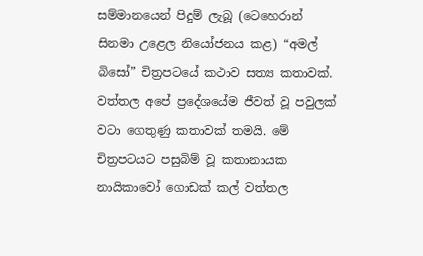සම්මානයෙන් පිදුම් ලැබූ (ටෙහෙරාන් සිනමා උළෙල නියෝජනය කළ) “අමල් බිසෝ” චිත්‍රපටයේ කථාව සත්‍ය කතාවක්. වත්තල අපේ ප්‍රදේශයේම ජීවත් වූ පවුලක් වටා ගෙතුණු කතාවක් තමයි. මේ චිත්‍රපටයට පසුබිම් වූ කතානායක නායිකාවෝ ගොඩක් කල් වත්තල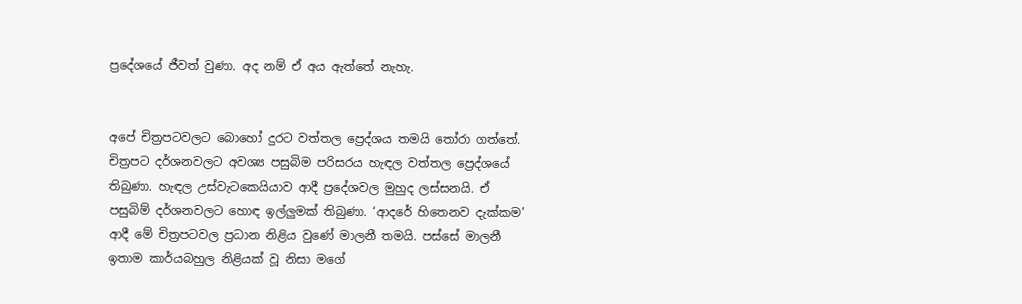ප්‍රදේශයේ ජීවත් වුණා. අද නම් ඒ අය ඇත්තේ නැහැ.


අපේ චිත්‍රපටවලට බොහෝ දුරට වත්තල ප්‍රෙද්ශය තමයි තෝරා ගත්තේ. චිත්‍රපට දර්ශනවලට අවශ්‍ය පසුබිම පරිසරය හැඳල වත්තල ප්‍රෙද්ශයේ තිබුණා. හැඳල උස්වැටකෙයියාව ආදී ප්‍රදේශවල මුහුද ලස්සනයි. ඒ පසුබිම් දර්ශනවලට හොඳ ඉල්ලුමක් තිබුණා. ‘ආදරේ හිතෙනව දැක්කම’ ආදී මේ චිත්‍රපටවල ප්‍රධාන නිළිය වුණේ මාලනී තමයි. පස්සේ මාලනී ඉතාම කාර්යබහුල නිළියක් වූ නිසා මගේ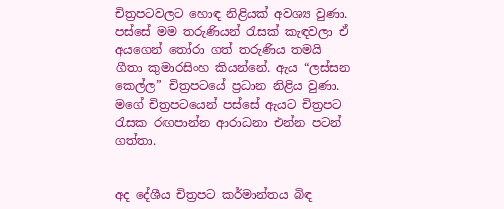චිත්‍රපටවලට හොඳ නිළියක් අවශ්‍ය වුණා. පස්සේ මම තරුණියන් රැසක් කැඳවලා ඒ අයගෙන් තෝරා ගත් තරුණිය තමයි ගීතා කුමාරසිංහ කියන්නේ. ඇය “ලස්සන කෙල්ල” චිත්‍රපටයේ ප්‍රධාන නිළිය වුණා. මගේ චිත්‍රපටයෙන් පස්සේ ඇයට චිත්‍රපට රැසක රඟපාන්න ආරාධනා එන්න පටන් ගත්තා.


අද දේශීය චිත්‍රපට කර්මාන්තය බිඳ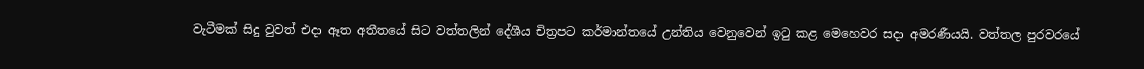වැටීමක් සිදු වුවත් එදා අ‌ෑත අතීතයේ සිට වත්තලින් දේශීය චිත්‍රපට කර්මාන්තයේ උන්තිය වෙනුවෙන් ඉටු කළ මෙහෙවර සද‌ා අමරණීයයි. වත්තල පුරවරයේ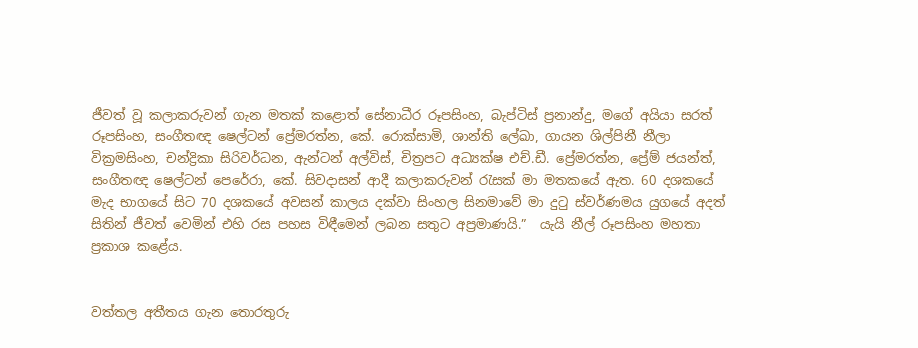ජීවත් වූ කලාකරුවන් ගැන මතක් කළොත් සේනාධීර රූපසිංහ, බැප්ටිස් ප්‍රනාන්දු, මගේ අයියා සරත් රූපසිංහ, සංගීතඥ ෂෙල්ටන් ප්‍රේමරත්න, කේ. රොක්සාමි, ශාන්ති ලේඛා, ගායන ශිල්පිනී නීලා වික්‍රමසිංහ, චන්ද්‍රිකා සිරිවර්ධන, ඇන්ටන් අල්විස්, චිත්‍රපට අධ්‍යක්ෂ එච්.ඩී. ප්‍රේමරත්න, ප්‍රේම් ජයන්ත්, සංගීතඥ ෂෙල්ටන් පෙරේරා, කේ. සිවදාසන් ආදී කලාකරුවන් රැසක් මා මතකයේ ඇත. 60 දශකයේ මැද භාගයේ සිට 70 දශකයේ අවසන් කාලය දක්වා සිංහල සිනමාවේ මා දුටු ස්වර්ණමය යුගයේ අදත් සිතින් ජීවත් වෙමින් එහි රස පහස විඳීමෙන් ලබන සතුට අප්‍රමාණයි.”  යැයි නීල් රූපසිංහ මහතා ප්‍රකාශ කළේය.


වත්තල අතීතය ගැන තොරතුරු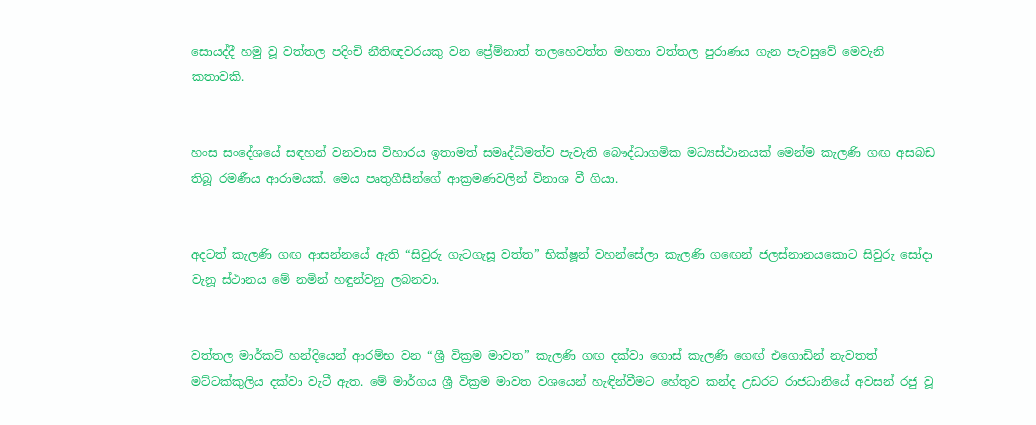සොයද්දී හමු වූ වත්තල පදිංචි නීතිඥවරයකු වන ප්‍රේ‍ම්නාත් තලහෙවත්ත මහතා වත්තල පුරාණය ගැන පැවසුවේ මෙවැනි කතාවකි.


හංස සංදේශයේ සඳහන් වනවාස විහාරය ඉතාමත් සමෘද්ධිමත්ව පැවැති බෞද්‌ධාගමික මධ්‍යස්ථානයක් මෙන්ම කැලණි ගඟ අසබඩ තිබූ රමණීය ආරාමයක්. මෙය පෘතුගීසීන්ගේ ආක්‍රමණවලින් විනාශ වී ගියා.


අදටත් කැලණි ගඟ ආසන්නයේ ඇති “සිවුරු ගැටගැසූ වත්ත” භික්ෂූන් වහන්සේලා කැලණි ගඟෙන් ජලස්නානයකොට සිවුරු සෝදා වැනූ ස්ථානය මේ නමින් හඳුන්වනු ලබනවා.


වත්තල මාර්කට් හන්දියෙන් ආරම්භ වන “ශ්‍රී වික්‍රම මාවත” කැලණි ගඟ දක්වා ගොස් කැලණි ගෙඟ් එගොඩින් නැවතත් මට්ටක්කුලිය දක්වා වැටී ඇත. මේ මාර්ගය ශ්‍රී වික්‍රම මාවත වශයෙන් හැඳින්වීමට හේතුව කන්ද උඩරට රාජධානියේ අවසන් රජු වූ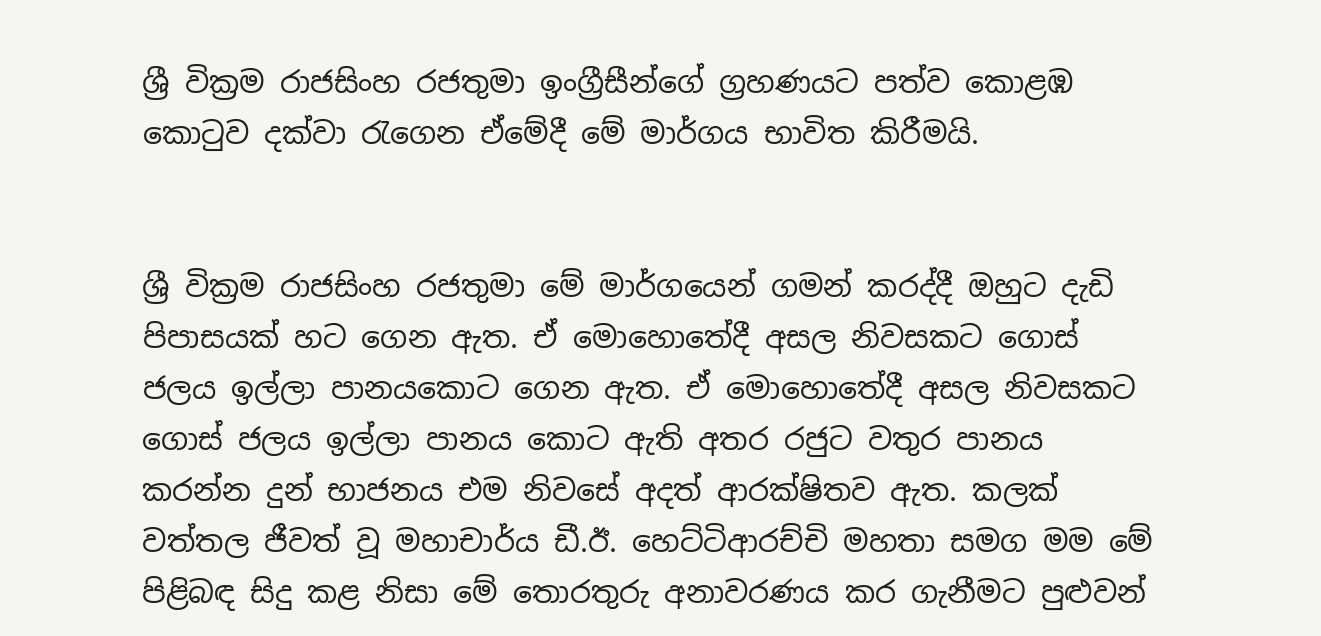ශ්‍රී වික්‍රම රාජසිංහ රජතුමා ඉංග්‍රීසීන්ගේ ග්‍රහණයට පත්ව කොළඹ කොටුව දක්වා රැගෙන ඒමේදී මේ මාර්ගය භාවිත කිරීමයි.


ශ්‍රී වික්‍රම රාජසිංහ රජතුමා මේ මාර්ගයෙන් ගමන් කරද්දී ඔහුට දැඩි පිපාසයක් හට ගෙන ඇත. ඒ මොහොතේදී අසල නිවසකට ගොස් ජලය ඉල්ලා පානයකොට ගෙන ඇත. ඒ මොහොතේදී අසල නිවසකට ගොස් ජලය ඉල්ලා පානය කොට ඇති අතර රජුට වතුර පානය කරන්න දුන් භාජනය එම නිවසේ අදත් ආරක්ෂිතව ඇත. කලක් වත්තල ජීවත් වූ මහාචාර්ය ඩී.ඊ. හෙට්ටිආරච්චි මහතා සමග මම මේ පිළිබඳ සිදු කළ නිසා මේ තොරතුරු අනාවරණය කර ගැනීමට පුළුවන්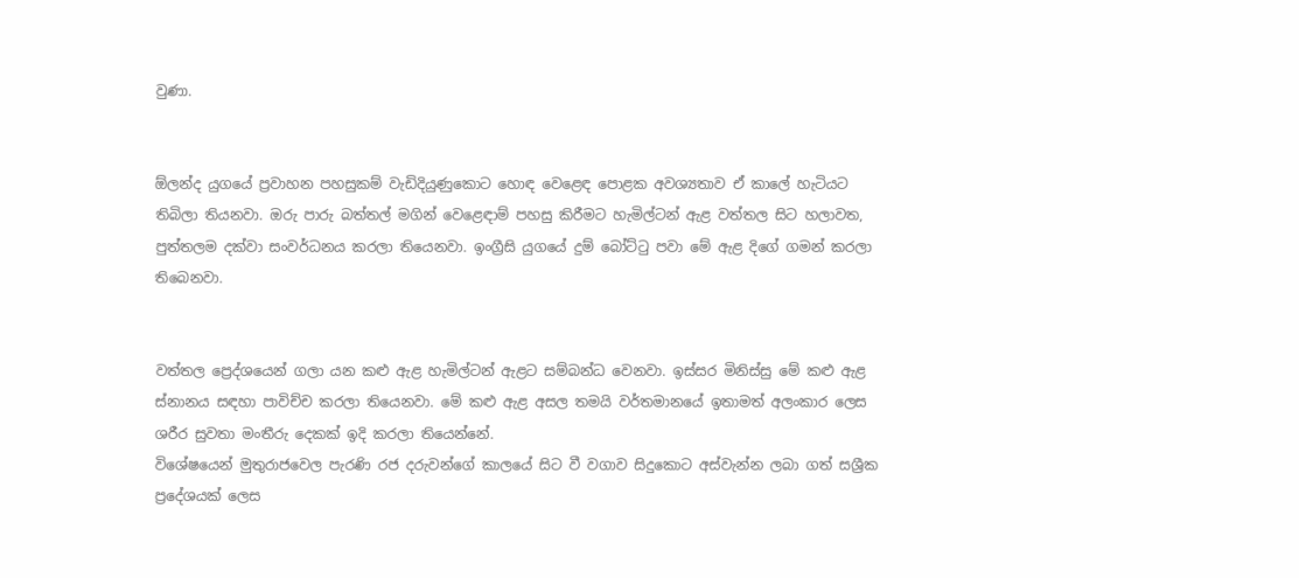වුණා.


ඕලන්ද යුගයේ ප්‍රවාහන පහසුකම් වැඩිදියුණුකොට හොඳ වෙළෙඳ පොළක අවශ්‍යතාව ඒ කාලේ හැටියට තිබිලා තියනවා. ඔරු පාරු බත්තල් මගින් වෙළෙඳාම් පහසු කිරීමට හැමිල්ටන් ඇළ වත්තල සිට හලාවත, පුත්තලම දක්වා සංවර්ධනය කරලා තියෙනවා. ඉංග්‍රීසි යුගයේ දුම් බෝට්ටු පවා මේ ඇළ දිගේ ගමන් කරලා තිබෙනවා.


වත්තල ප්‍රෙද්ශයෙන් ගලා යන කළු ඇළ හැමිල්ටන් ඇළට සම්බන්ධ වෙනවා. ඉස්සර මිනිස්සු මේ කළු ඇළ ස්නානය සඳහා පාවිච්ච කරලා තියෙනවා. මේ කළු ඇළ අසල තමයි වර්තමානයේ ඉතාමත් අලංකාර ලෙස ශරීර සුවතා මංතීරු දෙකක් ඉදි කරලා තියෙන්නේ.
විශේෂයෙන් මුතුරාජවෙල පැරණි රජ දරුවන්ගේ කාලයේ සිට වී වගාව සිදුකොට අස්වැන්න ලබා ගත් සශ්‍රීක ප්‍රදේශයක් ලෙස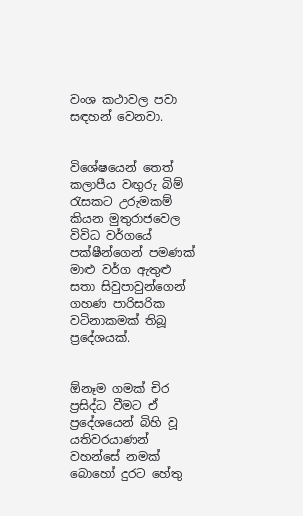වංශ කථාවල පවා සඳහන් වෙනවා.


විශේෂයෙන් තෙත් කලාපීය වඟුරු බිම් රැසකට උරුමකම් කියන මුතුරාජවෙල විවිධ වර්ගයේ පක්ෂීන්ගෙන් පමණක් මාළු වර්ග ඇතුළු සතා සිවුපාවුන්ගෙන් ගහණ පාරිසරික වටිනාකමක් තිබූ ප්‍රදේශයක්.


ඕනෑම ගමක් චිර ප්‍රසිද්ධ වීමට ඒ ප්‍රදේශයෙන් බිහි වූ යතිවරයාණන් වහන්සේ නමක් බොහෝ දුරට හේතු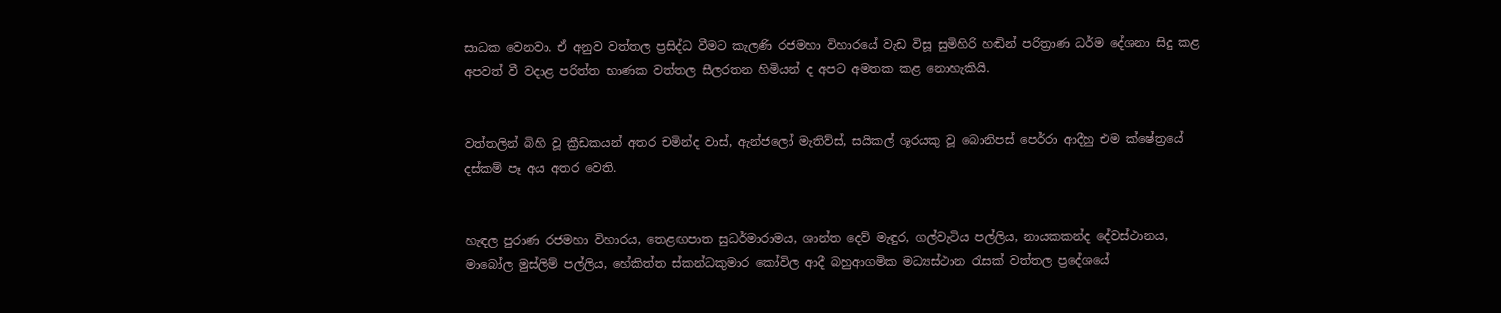සාධක වෙනවා. ඒ අනුව වත්තල ප්‍රසිද්ධ වීමට කැලණි රජමහා විහාරයේ වැඩ විසූ සුමිහිරි හඬින් පරිත්‍රාණ ධර්ම දේශනා සිදු කළ අපවත් වී වදාළ පරිත්ත භාණක වත්තල සීලරතන හිමියන් ද අපට අමතක කළ නොහැකියි.


වත්තලින් බිහි වූ ක්‍රීඩකයන් අතර චමින්ද වාස්, ඇන්ජලෝ මැතිව්ස්, සයිකල් ශූරයකු වූ බොනිපස් පෙර්රා ආදීහු එම ක්ෂේත්‍රයේ දස්කම් පෑ අය අතර වෙති.


හැඳල පුරාණ රජමහා විහාරය, තෙළඟපාත සුධර්මාරාමය, ශාන්ත දෙව් මැඳුර, ගල්වැටිය පල්ලිය, නායකකන්ද දේවස්ථානය, මාබෝල මුස්ලිම් පල්ලිය, හේකිත්ත ස්කන්ධකුමාර කෝවිල ආදී බහුආගමික මධ්‍යස්ථාන රැසක් වත්තල ප්‍රදේශයේ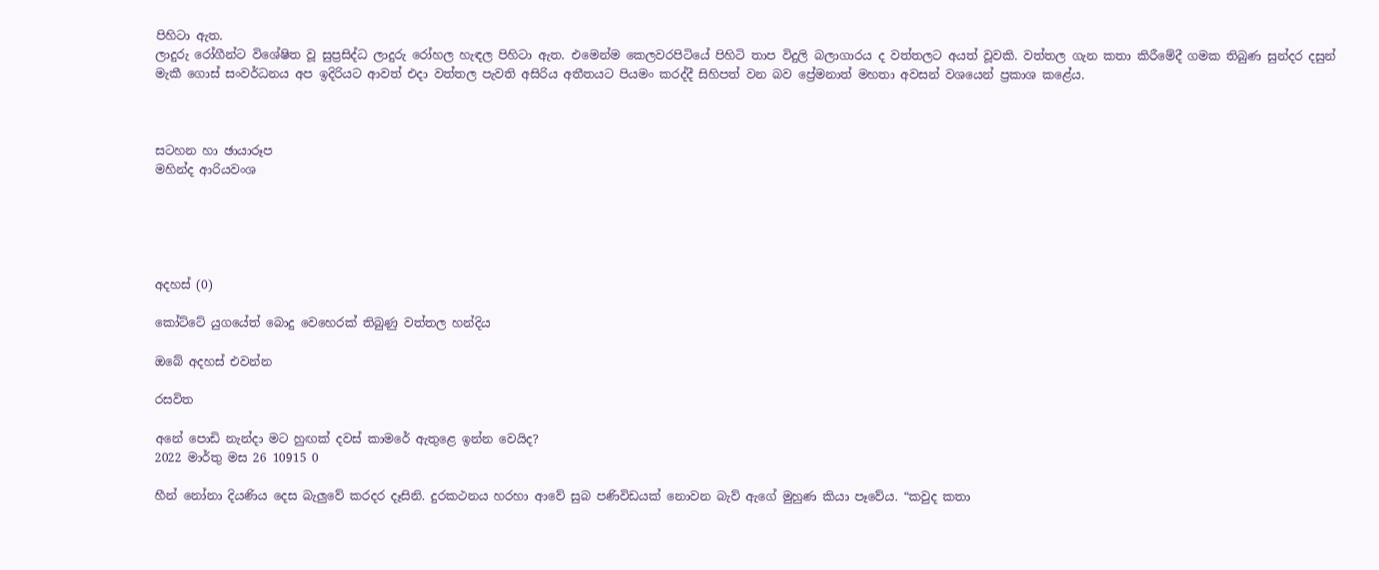පිහිටා ඇත.
ලාදුරු රෝගීන්ට විශේෂිත වූ සුප්‍රසිද්ධ ලාදුරු රෝහල හැඳල පිහිටා ඇත. එමෙන්ම කෙලවරපිටියේ පිහිටි තාප විදුලි බලාගාරය ද වත්තලට අයත් වූවකි. වත්තල ගැන කතා කිරීමේදී ගමක තිබුණ සුන්දර දසුන් මැකී ගොස් සංවර්ධනය අප ඉදිරියට ආවත් එදා වත්තල පැවති අසිරිය අතීතයට පියමං කරද්දී සිහිපත් වන බව ප්‍රේමනාත් මහතා අවසන් වශයෙන් ප්‍රකාශ කළේය.



සටහන හා ඡායාරූප
මහින්ද ආරියවංශ





අදහස් (0)

කෝට්ටේ යුගයේත් බොදු වෙහෙරක් තිබුණු වත්තල හන්දිය

ඔබේ අදහස් එවන්න

රසවිත

අනේ පොඩි නැන්දා මට හුඟක් දවස් කාමරේ ඇතුළෙ ඉන්න වෙයිද?
2022 මාර්තු මස 26 10915 0

හීන් නෝනා දියණිය දෙස බැලු‍වේ කරදර දෑසිනි. දුරකථනය හරහා ආවේ සුබ පණිවිඩයක් නොවන බැව් ඇගේ මුහුණ කියා පෑවේය. “කවුද කතා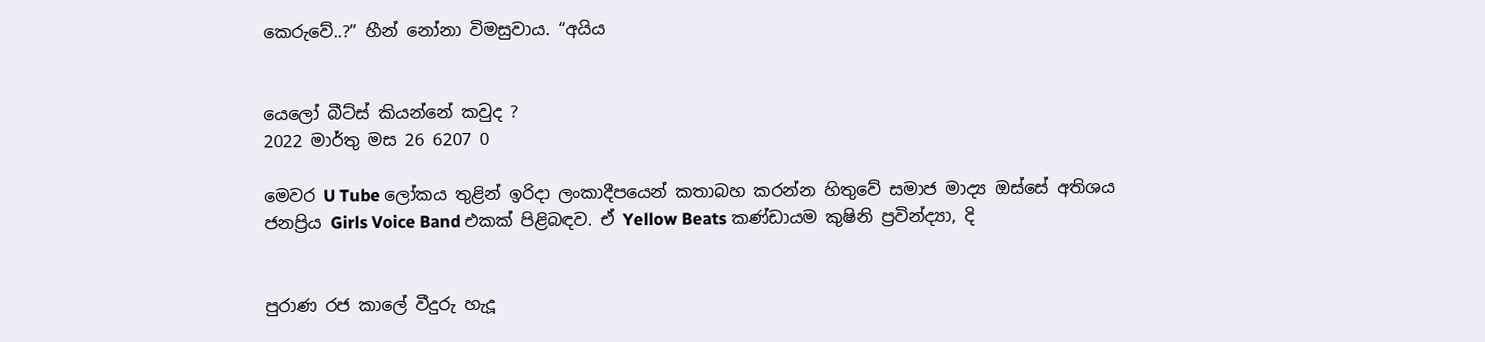කෙරුවේ..?” හීන් නෝනා විමසුවාය. “අයිය


යෙලෝ බීට්ස් කියන්නේ කවුද ?
2022 මාර්තු මස 26 6207 0

මෙවර U Tube ලෝකය තුළින් ඉරිදා ලංකාදීපයෙන් කතාබහ කරන්න හිතුවේ සමාජ මාද්‍ය ඔස්සේ අතිශය ජනප්‍රිය Girls Voice Band එකක් පිළිබඳව. ඒ Yellow Beats කණ්ඩායම කුෂිනි ප්‍රවින්ද්‍යා, දි


පුරාණ රජ කාලේ වීදුරු හැදූ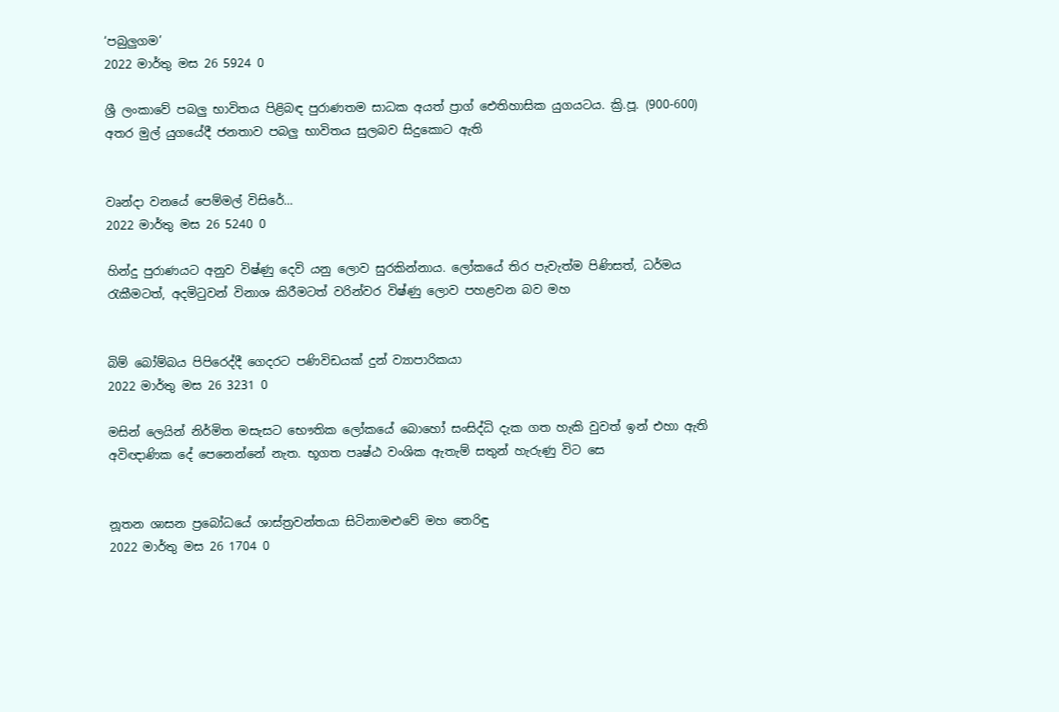‘පබුලුගම’
2022 මාර්තු මස 26 5924 0

ශ්‍රී ලංකාවේ පබලු භාවිතය පිළිබඳ පුරාණතම සාධක අයත් ප්‍රාග් ඓතිහාසික යුගයටය. ක්‍රි.පූ. (900-600) අතර මුල් යුගයේදී ජනතාව පබලු භාවිතය සුලබව සිදුකොට ඇති


වෘන්දා වනයේ පෙම්මල් විසිරේ...
2022 මාර්තු මස 26 5240 0

හින්දු පුරාණයට අනුව විෂ්ණු දෙවි යනු ලොව සුරකින්නාය. ලෝකයේ තිර පැවැත්ම පිණිසත්, ධර්මය රැකීමටත්, අදමිටුවන් විනාශ කිරීමටත් වරින්වර විෂ්ණු ලොව පහළවන බව මහ


බිම් බෝම්බය පිපිරෙද්දී ගෙදරට පණිවිඩයක් දුන් ව්‍යාපාරිකයා
2022 මාර්තු මස 26 3231 0

මසින් ලෙයින් නිර්මිත මසැසට භෞතික ලෝකයේ බොහෝ සංසිද්ධි දැක ගත හැකි වුවත් ඉන් එහා ඇති අවිඥාණික දේ පෙනෙන්නේ නැත. භූගත පෘෂ්ඨ වංශික ඇතැම් සතුන් හැරුණු විට සෙ


නූතන ශාසන ප්‍රබෝධයේ ශාස්ත්‍රවන්තයා සිටිනාමළුවේ මහ තෙරිඳු
2022 මාර්තු මස 26 1704 0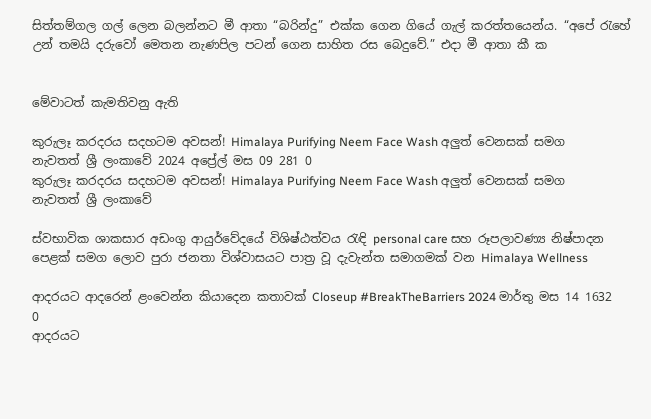සිත්තම්ගල ගල් ලෙන බලන්නට මී ආතා “බරින්දු” එක්ක ගෙන ගියේ ගැල් කරත්තයෙන්ය. “අපේ ‍රැහේ උන් තමයි දරුවෝ මෙතන නැණපිල පටන් ගෙන සාහිත රස බෙදුවේ.” එදා මී ආතා කී ක


මේවාටත් කැමතිවනු ඇති

කුරුලෑ කරදරය සදහටම අවසන්! Himalaya Purifying Neem Face Wash අලුත් වෙනසක් සමග නැවතත් ශ්‍රී ලංකාවේ 2024 අප්‍රේල් මස 09 281 0
කුරුලෑ කරදරය සදහටම අවසන්! Himalaya Purifying Neem Face Wash අලුත් වෙනසක් සමග නැවතත් ශ්‍රී ලංකාවේ

ස්වභාවික ශාකසාර අඩංගු ආයුර්වේදයේ විශිෂ්ඨත්වය රැඳි personal care සහ රූපලාවණ්‍ය නිෂ්පාදන පෙළක් සමග ලොව පුරා ජනතා විශ්වාසයට පාත්‍ර වූ දැවැන්ත සමාගමක් වන Himalaya Wellness

ආදරයට ආදරෙන් ළංවෙන්න කියාදෙන කතාවක් Closeup #BreakTheBarriers 2024 මාර්තු මස 14 1632 0
ආදරයට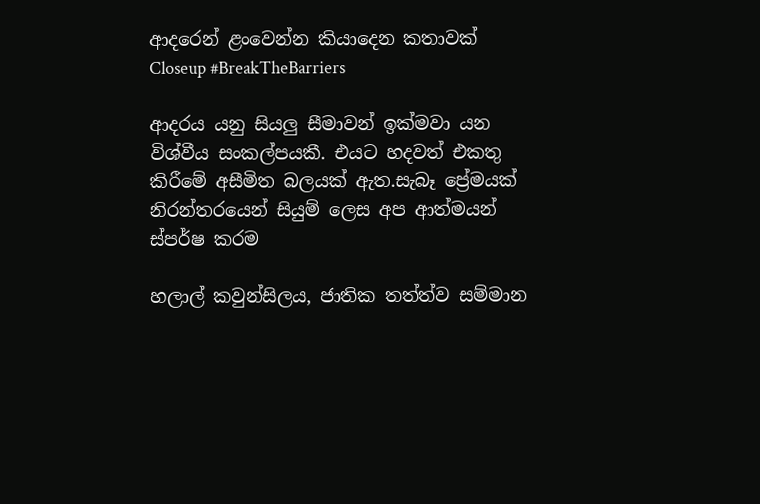ආදරෙන් ළංවෙන්න කියාදෙන කතාවක් Closeup #BreakTheBarriers

ආදරය යනු සියලු සීමාවන් ඉක්මවා යන විශ්වීය සංකල්පයකී. එයට හදවත් එකතු කිරීමේ අසීමිත බලයක් ඇත.සැබෑ ප්‍රේමයක් නිරන්තරයෙන් සියුම් ලෙස අප ආත්මයන් ස්පර්ෂ කරම

හලාල් කවුන්සිලය, ජාතික තත්ත්ව සම්මාන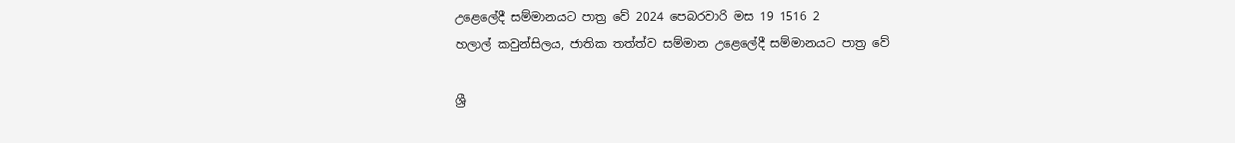උළෙලේදී සම්මානයට පාත්‍ර වේ 2024 පෙබරවාරි මස 19 1516 2
හලාල් කවුන්සිලය, ජාතික තත්ත්ව සම්මාන උළෙලේදී සම්මානයට පාත්‍ර වේ

ශ්‍රී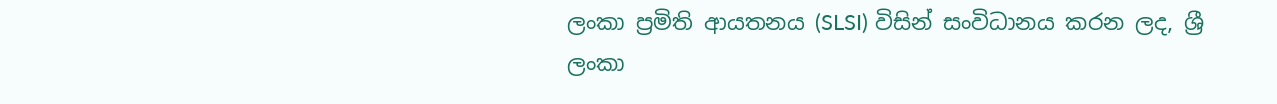ලංකා ප්‍රමිති ආයතනය (SLSI) විසින් සංවිධානය කරන ලද, ශ්‍රී ලංකා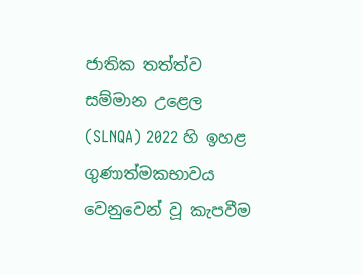ජාතික තත්ත්ව සම්මාන උළෙල (SLNQA) 2022 හි ඉහළ ගුණාත්මකභාවය වෙනුවෙන් වූ කැපවීම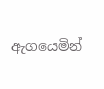ඇගයෙමින්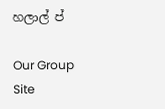හලාල් ප්

Our Group Site